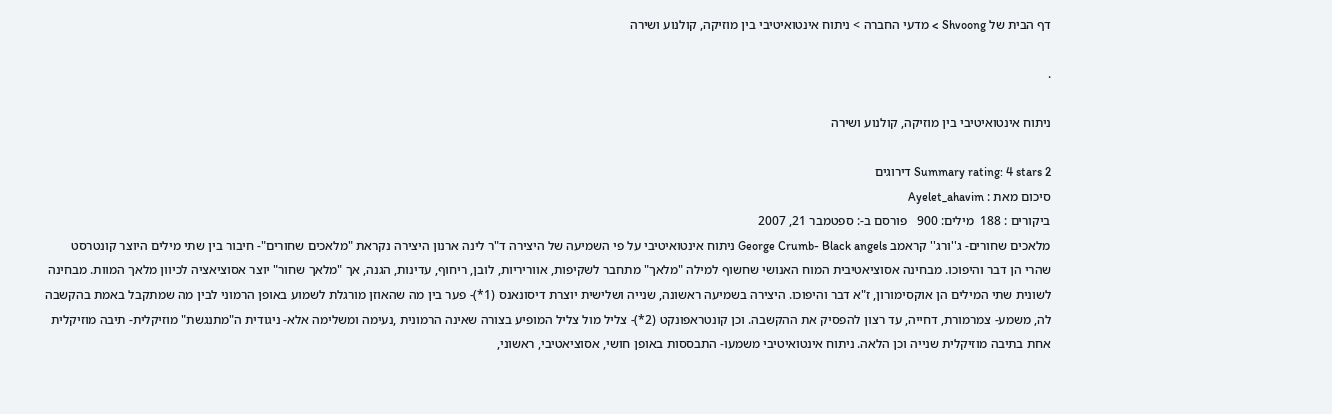דף הבית של Shvoong > מדעי החברה > ניתוח אינטואיטיבי בין מוזיקה, קולנוע ושירה

.

ניתוח אינטואיטיבי בין מוזיקה, קולנוע ושירה

Summary rating: 4 stars 2 דירוגים
סיכום מאת : Ayelet_ahavim
ביקורים : 188  מילים: 900   פורסם ב-: ספטמבר 21, 2007
מלאכים שחורים- ג''ורג'' קראמב George Crumb- Black angels ניתוח אינטואיטיבי על פי השמיעה של היצירה ד"ר לינה ארנון היצירה נקראת "מלאכים שחורים"- חיבור בין שתי מילים היוצר קונטרסט שהרי הן דבר והיפוכו. מבחינה אסוציאטיבית המוח האנושי שחשוף למילה "מלאך" מתחבר לשקיפות, אווריריות, לובן, ריחוף, עדינות, הגנה, אך "מלאך שחור" יוצר אסוציאציה לכיוון מלאך המוות. מבחינה לשונית שתי המילים הן אוקסימורון, ז"א דבר והיפוכו. היצירה בשמיעה ראשונה, שנייה ושלישית יוצרת דיסונאנס (1*)- פער בין מה שהאוזן מורגלת לשמוע באופן הרמוני לבין מה שמתקבל באמת בהקשבה לה, משמע- צמרמורת, דחייה, עד רצון להפסיק את ההקשבה. וכן קונטראפונקט (2*)- צליל מול צליל המופיע בצורה שאינה הרמונית ,נעימה ומשלימה אלא- ניגודית ה"מתנגשת" מוזיקלית- תיבה מוזיקלית אחת בתיבה מוזיקלית שנייה וכן הלאה. ניתוח אינטואיטיבי משמעו- התבססות באופן חושי, אסוציאטיבי, ראשוני,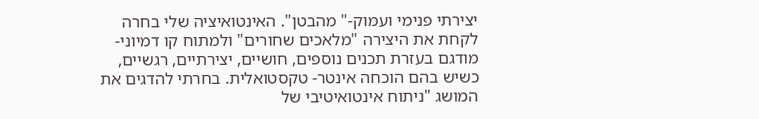יצירתי פנימי ועמוק-" מהבטן". האינטואיציה שלי בחרה לקחת את היצירה "מלאכים שחורים" ולמתוח קו דמיוני- מודגם בעזרת תכנים נוספים, חושיים, יצירתיים, רגשיים, כשיש בהם הוכחה אינטר- טקסטואלית. בחרתי להדגים את המושג "ניתוח אינטואיטיבי של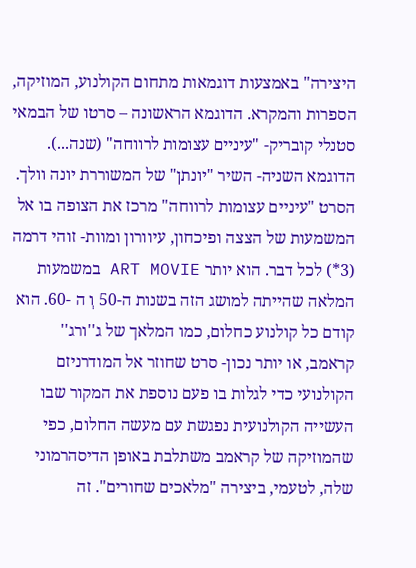היצירה" באמצעות דוגמאות מתחום הקולנוע, המוזיקה, הספרות והמקרא. הדוגמא הראשונה – סרטו של הבמאי סטנלי קובריק- "עיניים עצומות לרווחה" (שנה...). הדוגמא השניה- השיר "יונתן" של המשוררת יונה וולך. הסרט "עיניים עצומות לרווחה" מרכז את הצופה בו אל המשמעות של הצצה ופיכחון, עיוורון ומוות- זוהי דרמה (3*) לכל דבר. הוא יותר ART MOVIE במשמעות המלאה שהייתה למושג הזה בשנות ה-50 וְ ה -60. הוא קודם כל קולנוע כחלום, כמו המלאך של ג''ורג'' קראמב, או יותר נכון- סרט שחוזר אל המודרניזם הקולנועי כדי לגלות בו פעם נוספת את המקור שבו העשייה הקולנועית נפגשת עם מעשה החלום, כפי שהמוזיקה של קראמב משתלבת באופן הדיסהרמוני שלה, לטעמי, ביצירה "מלאכים שחורים". זה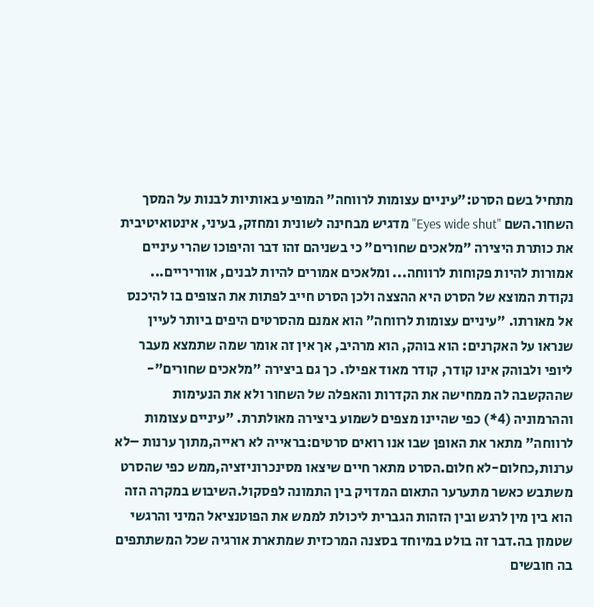מתחיל בשם הסרט:"עיניים עצומות לרווחה" המופיע באותיות לבנות על המסך השחור.השם "Eyes wide shut" מדגיש מבחינה לשונית ומחזק, בעיני, אינטואיטיבית את כותרת היצירה ”מלאכים שחורים" כי בשניהם זהו דבר והיפוכו שהרי עיניים אמורות להיות פקוחות לרווחה... ומלאכים אמורים להיות לבנים, אווריריים... נקודת המוצא של הסרט היא ההצצה ולכן הסרט חייב לפתות את הצופים בו להיכנס אל מאורתו. "עיניים עצומות לרווחה" הוא אמנם מהסרטים היפים ביותר לעיין שנראו על האקרנים: הוא בוהק, הוא מרהיב, אך אין זה אומר שמה שתמצא מעבר ליופי ולבוהק אינו קודר, קודר מאוד אפילו. כך גם ביצירה "מלאכים שחורים"- שההקשבה לה ממחישה את הקדרות והאפלה של השחור ולא את הנעימות וההרמוניה (4*) כפי שהיינו מצפים לשמוע ביצירה מאולתרת. "עיניים עצומות לרווחה" מתאר את האופן שבו אנו רואים סרטים:בראייה לא ראייה,מתוך ערנות –לא ערנות,כחלום-לא חלום.הסרט מתאר חיים שיצאו מסינכרוניזציה,ממש כפי שהסרט משתבש כאשר מתערער התאום המדויק בין התמונה לפסקול.השיבוש במקרה הזה הוא בין מין לרגש ובין הזהות הגברית ליכולת לממש את הפוטנציאל המיני והרגשי שטמון בה.דבר זה בולט במיוחד בסצנה המרכזית שמתארת אורגיה שכל המשתתפים בה חובשים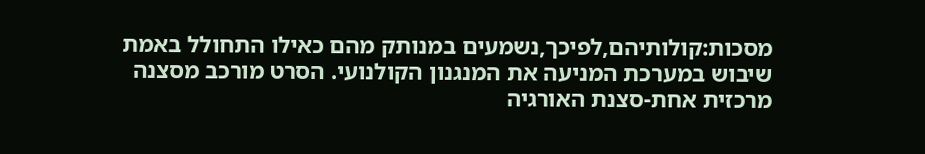מסכות:קולותיהם,לפיכך,נשמעים במנותק מהם כאילו התחולל באמת שיבוש במערכת המניעה את המנגנון הקולנועי. הסרט מורכב מסצנה מרכזית אחת-סצנת האורגיה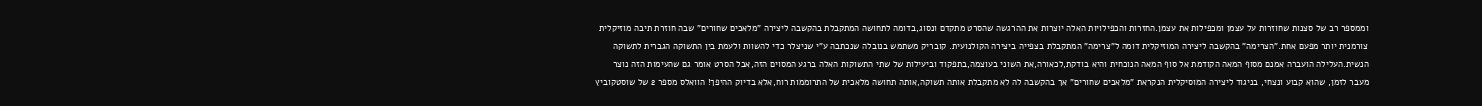וממספר רב של סצנות שחוזרות על עצמן ומכפילות את עצמן.החזרות והכפילויות האלה יוצרות את ההרגשה שהסרט מתקדם ונסוג,בדומה לתחושה המתקבלת בהקשבה ליצירה "מלאכים שחורים" שבה חוזרת תיבה מוזיקלית צורמנית יותר מפעם אחת."הצרימה" בהקשבה ליצירה המוזיקלית דומה ל"צרימה" המתקבלת בצפייה ביצירה הקולנועית. קובריק משתמש בנובלה שנכתבה ע"י שניצלר כדי להשוות ולעמת בין התשוקה הגברית לתשוקה הנשית.העלילה הועברה אמנם מסוף המאה הקודמת אל סוף המאה הנוכחית והיא בודקת,לכאורה,את השוני בעוצמה,בתפקוד וביעילות של שתי התשוקות האלה ברגע המסוים הזה,אבל הסרט אומר גם שהעימות הזה נוצר מעבר לזמן, שהוא קבוע ונצחי, בניגוד ליצירה המוסיקלית הנקראת "מלאכים שחורים" אך בהקשבה לה לא מתקבלת אותה תשוקה,אותה תחושה מלאכית של התרוממות רוח,אלא בדיוק ההיפך! הוואלס מספר 2 של שוסטקוביץ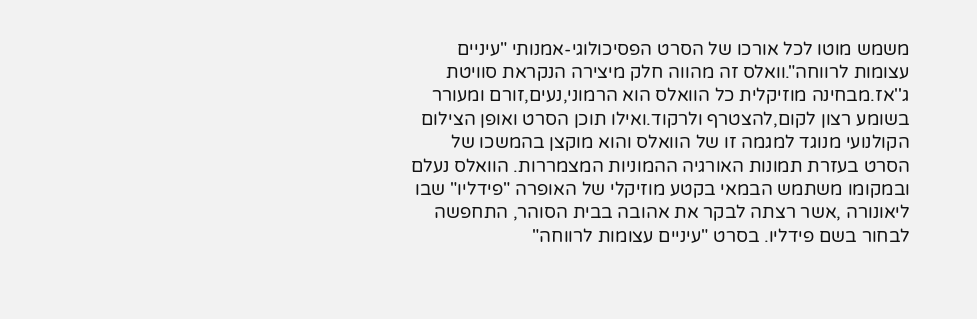משמש מוטו לכל אורכו של הסרט הפסיכולוגי-אמנותי "עיניים עצומות לרווחה".וואלס זה מהווה חלק מיצירה הנקראת סוויטת ג''אז.מבחינה מוזיקלית כל הוואלס הוא הרמוני,נעים,זורם ומעורר בשומע רצון לקום,להצטרף ולרקוד.ואילו תוכן הסרט ואופן הצילום הקולנועי מנוגד למגמה זו של הוואלס והוא מוקצן בהמשכו של הסרט בעזרת תמונות האורגיה ההמוניות המצמררות. הוואלס נעלם ובמקומו משתמש הבמאי בקטע מוזיקלי של האופרה "פידליו" שבו ליאונורה ,אשר רצתה לבקר את אהובה בבית הסוהר, התחפשה לבחור בשם פידליו. בסרט "עיניים עצומות לרווחה"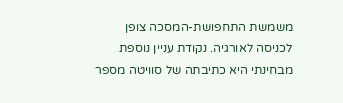משמשת התחפושת-המסכה צופן לכניסה לאורגיה. נקודת עניין נוספת מבחינתי היא כתיבתה של סוויטה מספר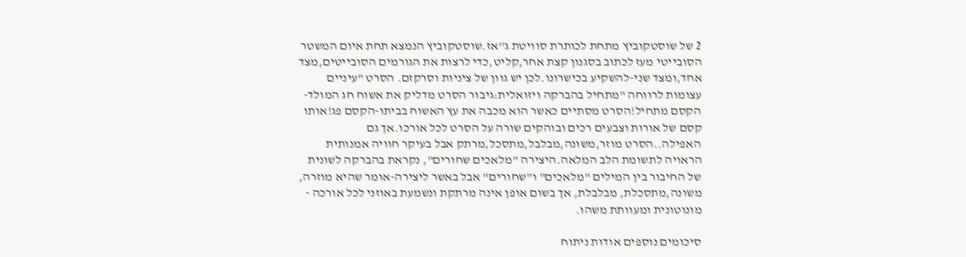2 של שוסטקוביץ מתחת לכותרת סוויטת ג''אז.שוסטקוביץ הנמצא תחת איום המשטר הסובייטי מעז לכתוב בסגנון קצת אחר,קליט,כדי לרצות את הגורמים הסובייטים,מצד אחד,ומצד שני-להשקיע בכישרונו.לכן יש גוון של ציניות וסרקזם. הסרט "עיניים עצומות לרווחה "מתחיל בהברקה ויזואלית:גיבור הסרט מדליק את אשוח חג המולד-הקסם מתחיל!הסרט מסתיים כאשר הוא מכבה את עץ האשוח בביתו-הקסם פג!אותו קסם של אורות וצבעים רכים ובוהקים שורה על הסרט לכל אורכו.אך גם האפילה..הסרט מוזר,משונה,מבלבל,מתסכל,מרתק אבל בעיקר חוויה אמנותית הראויה לתשומת הלב המלאה.היצירה "מלאכים שחורים", נקראת בהברקה לשונית של החיבור בין המילים "מלאכים" ו"שחורים" אבל באשר ליצירה-אומר שהיא מוזרה, משונה,מתסכלת, מבלבלת, אך בשום אופן אינה מרתקת ונשמעת באוזני לכל אורכה - מונוטונית ומעוותת משהו.

סיכומים נוספים אודות ניתוח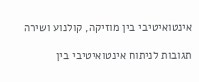אינטואיטיבי בין מוזיקה, קולנוע ושירה

תגובות לניתוח אינטואיטיבי בין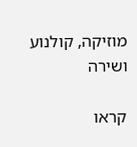מוזיקה, קולנוע ושירה

קראו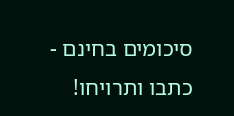סיכומים בחינם - כתבו ותרויחו!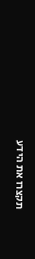תקצרו את הידע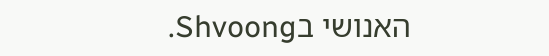האנושי בShvoong.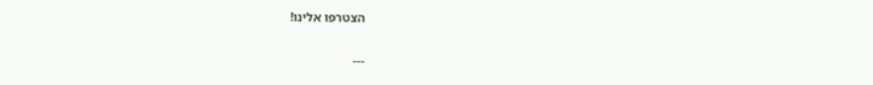הצטרפו אלינו!

---